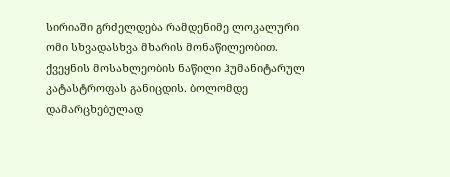სირიაში გრძელდება რამდენიმე ლოკალური ომი სხვადასხვა მხარის მონაწილეობით. ქვეყნის მოსახლეობის ნაწილი ჰუმანიტარულ კატასტროფას განიცდის. ბოლომდე დამარცხებულად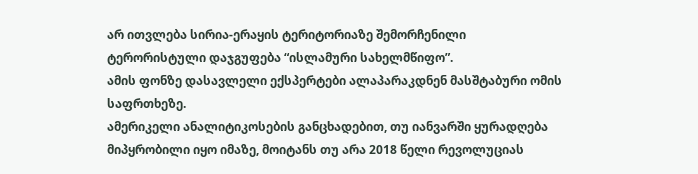არ ითვლება სირია-ერაყის ტერიტორიაზე შემორჩენილი ტერორისტული დაჯგუფება “ისლამური სახელმწიფო”.
ამის ფონზე დასავლელი ექსპერტები ალაპარაკდნენ მასშტაბური ომის საფრთხეზე.
ამერიკელი ანალიტიკოსების განცხადებით, თუ იანვარში ყურადღება მიპყრობილი იყო იმაზე, მოიტანს თუ არა 2018 წელი რევოლუციას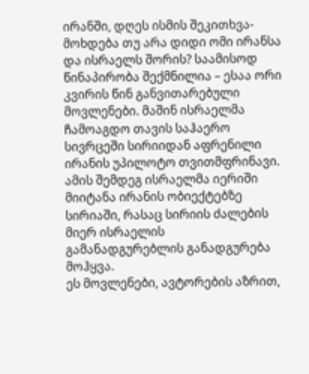ირანში, დღეს ისმის შეკითხვა-მოხდება თუ არა დიდი ომი ირანსა და ისრაელს შორის? საამისოდ წინაპირობა შექმნილია – ესაა ორი კვირის წინ განვითარებული მოვლენები. მაშინ ისრაელმა ჩამოაგდო თავის საჰაერო სივრცეში სირიიდან აფრენილი ირანის უპილოტო თვითმფრინავი. ამის შემდეგ ისრაელმა იერიში მიიტანა ირანის ობიექტებზე სირიაში, რასაც სირიის ძალების მიერ ისრაელის გამანადგურებლის განადგურება მოჰყვა.
ეს მოვლენები, ავტორების აზრით,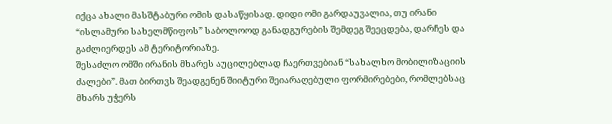იქცა ახალი მასშტაბური ომის დასაწყისად. დიდი ომი გარდაუვალია, თუ ირანი “ისლამური სახელმწიფოს” საბოლოოდ განადგურების შემდეგ შეეცდება, დარჩეს და გაძლიერდეს ამ ტერიტორიაზე.
შესაძლო ომში ირანის მხარეს აუცილებლად ჩაერთვებიან “სახალხო მობილიზაციის ძალები”. მათ ბირთვს შეადგენენ შიიტური შეიარაღებული ფორმირებები, რომლებსაც მხარს უჭერს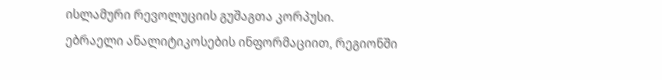ისლამური რევოლუციის გუშაგთა კორპუსი.
ებრაელი ანალიტიკოსების ინფორმაციით, რეგიონში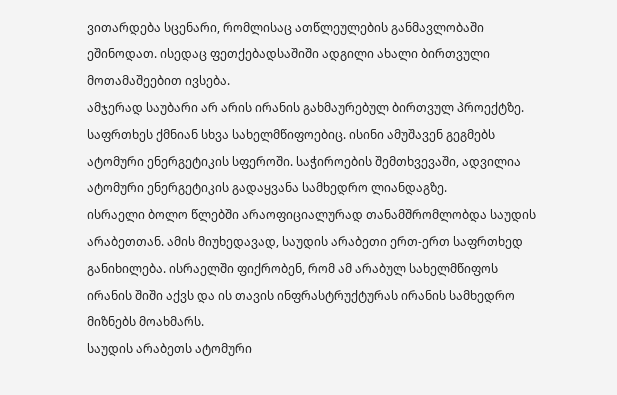ვითარდება სცენარი, რომლისაც ათწლეულების განმავლობაში ეშინოდათ. ისედაც ფეთქებადსაშიში ადგილი ახალი ბირთვული მოთამაშეებით ივსება.
ამჯერად საუბარი არ არის ირანის გახმაურებულ ბირთვულ პროექტზე. საფრთხეს ქმნიან სხვა სახელმწიფოებიც. ისინი ამუშავენ გეგმებს ატომური ენერგეტიკის სფეროში. საჭიროების შემთხვევაში, ადვილია ატომური ენერგეტიკის გადაყვანა სამხედრო ლიანდაგზე.
ისრაელი ბოლო წლებში არაოფიციალურად თანამშრომლობდა საუდის არაბეთთან. ამის მიუხედავად, საუდის არაბეთი ერთ-ერთ საფრთხედ განიხილება. ისრაელში ფიქრობენ, რომ ამ არაბულ სახელმწიფოს ირანის შიში აქვს და ის თავის ინფრასტრუქტურას ირანის სამხედრო მიზნებს მოახმარს.
საუდის არაბეთს ატომური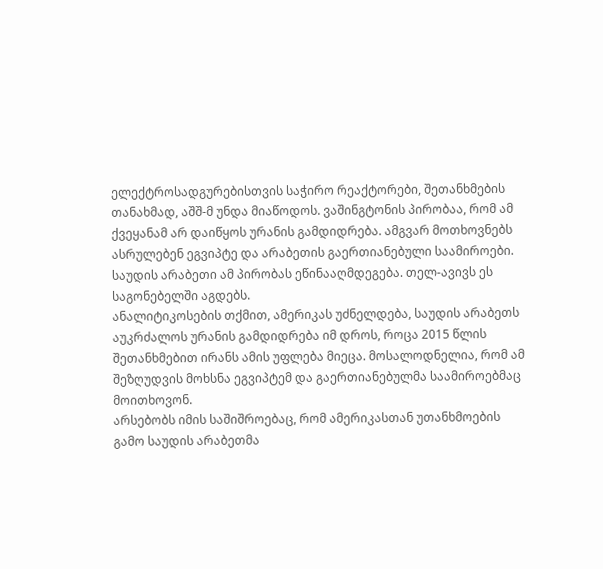ელექტროსადგურებისთვის საჭირო რეაქტორები, შეთანხმების თანახმად, აშშ-მ უნდა მიაწოდოს. ვაშინგტონის პირობაა, რომ ამ ქვეყანამ არ დაიწყოს ურანის გამდიდრება. ამგვარ მოთხოვნებს ასრულებენ ეგვიპტე და არაბეთის გაერთიანებული საამიროები. საუდის არაბეთი ამ პირობას ეწინააღმდეგება. თელ-ავივს ეს საგონებელში აგდებს.
ანალიტიკოსების თქმით, ამერიკას უძნელდება, საუდის არაბეთს აუკრძალოს ურანის გამდიდრება იმ დროს, როცა 2015 წლის შეთანხმებით ირანს ამის უფლება მიეცა. მოსალოდნელია, რომ ამ შეზღუდვის მოხსნა ეგვიპტემ და გაერთიანებულმა საამიროებმაც მოითხოვონ.
არსებობს იმის საშიშროებაც, რომ ამერიკასთან უთანხმოების გამო საუდის არაბეთმა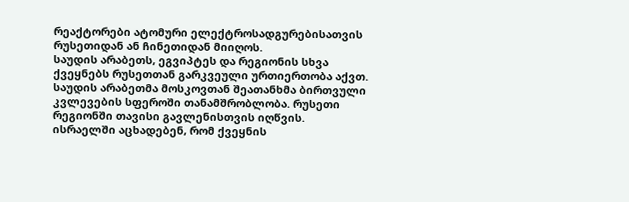რეაქტორები ატომური ელექტროსადგურებისათვის რუსეთიდან ან ჩინეთიდან მიიღოს.
საუდის არაბეთს, ეგვიპტეს და რეგიონის სხვა ქვეყნებს რუსეთთან გარკვეული ურთიერთობა აქვთ. საუდის არაბეთმა მოსკოვთან შეათანხმა ბირთვული კვლევების სფეროში თანამშრობლობა. რუსეთი რეგიონში თავისი გავლენისთვის იღწვის.
ისრაელში აცხადებენ, რომ ქვეყნის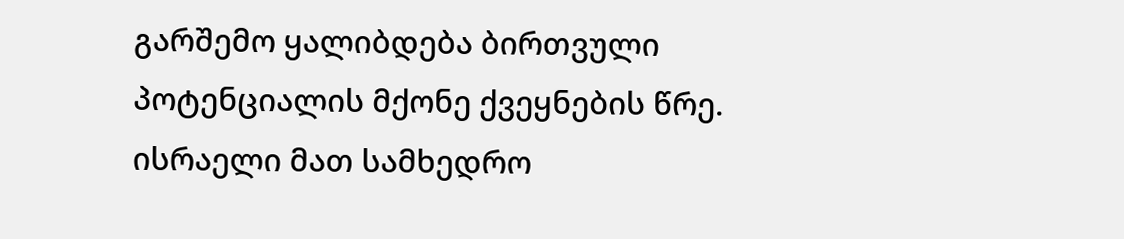გარშემო ყალიბდება ბირთვული პოტენციალის მქონე ქვეყნების წრე. ისრაელი მათ სამხედრო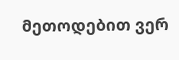მეთოდებით ვერ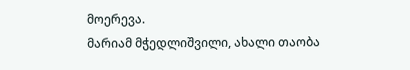მოერევა.
მარიამ მჭედლიშვილი, ახალი თაობა